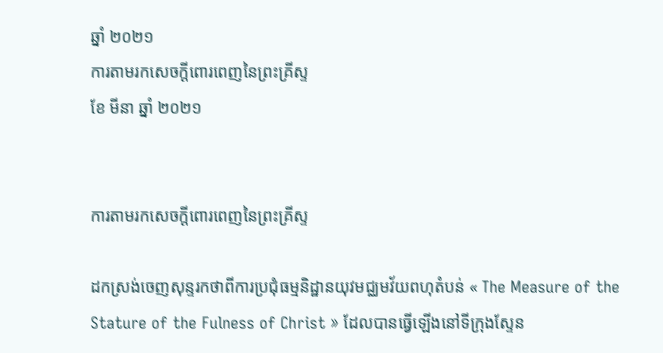ឆ្នាំ ២០២១
ការតាមរកសេចក្តីពោរពេញនៃព្រះគ្រីស្ទ
ខែ មីនា ឆ្នាំ ២០២១


ការតាមរកសេចក្តីពោរពេញនៃព្រះគ្រីស្ទ

ដកស្រង់ចេញសុន្ទរកថាពីការប្រជុំធម្មនិដ្ឋានយុវមជ្ឈមវ័យពហុតំបន់ « The Measure of the Stature of the Fulness of Christ » ដែលបានធ្វើឡើងនៅទីក្រុងស្ទែន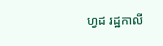ហ្វដ រដ្ឋកាលី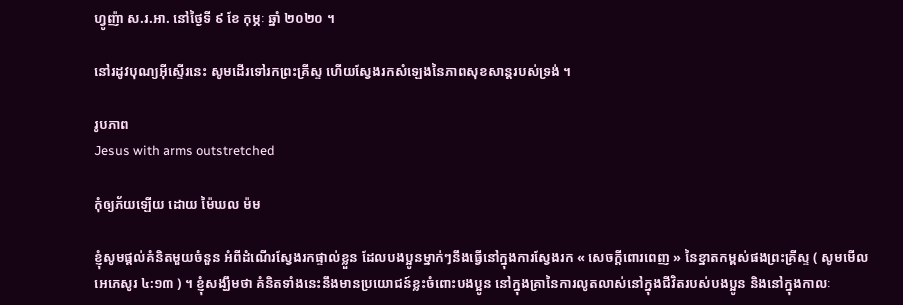ហ្វូញ៉ា ស.រ.អា. នៅថ្ងៃទី ៩ ខែ កុម្ភៈ ឆ្នាំ ២០២០ ។

នៅរដូវបុណ្យអ៊ីស្ទើរនេះ សូមដើរទៅរកព្រះគ្រីស្ទ ហើយស្វែងរកសំឡេងនៃភាពសុខសាន្តរបស់ទ្រង់ ។

រូបភាព
Jesus with arms outstretched

កុំឲ្យភ័យឡើយ ដោយ ម៉ៃឃល ម៉ម

ខ្ញុំសូមផ្ដល់គំនិតមួយចំនួន អំពីដំណើរស្វែងរកផ្ទាល់ខ្លួន ដែលបងប្អូនម្នាក់ៗនឹងធ្វើនៅក្នុងការស្វែងរក « សេចក្តីពោរពេញ » នៃខ្នាតកម្ពស់ផងព្រះគ្រីស្ទ ( សូមមើល អេភេសូរ ៤:១៣ ) ។ ខ្ញុំសង្ឃឹមថា គំនិតទាំងនេះនឹងមានប្រយោជន៍ខ្លះចំពោះបងប្អូន នៅក្នុងគ្រានៃការលូតលាស់នៅក្នុងជីវិតរបស់បងប្អូន និងនៅក្នុងកាលៈ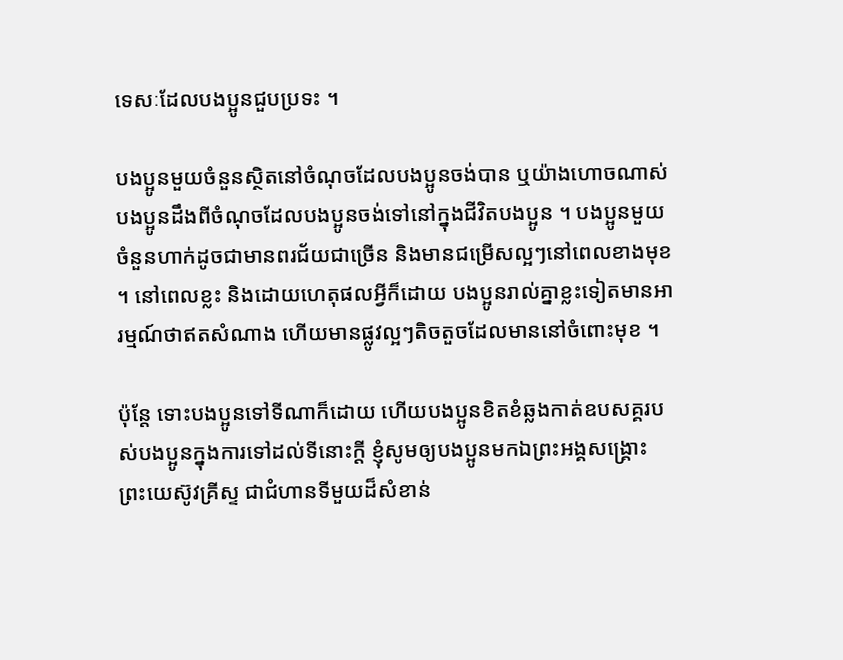ទេសៈដែលបងប្អូនជួបប្រទះ ។

បងប្អូនមួយចំនួនស្ថិតនៅចំណុចដែលបងប្អូនចង់បាន ឬយ៉ាងហោចណាស់បងប្អូនដឹងពីចំណុចដែលបងប្អូនចង់ទៅនៅក្នុងជីវិតបងប្អូន ។ បងប្អូនមួយចំនួនហាក់ដូចជាមានពរជ័យជាច្រើន និងមានជម្រើសល្អៗនៅពេលខាងមុខ ។ នៅពេលខ្លះ និងដោយហេតុផលអ្វីក៏ដោយ បងប្អូនរាល់គ្នាខ្លះទៀតមានអារម្មណ៍ថាឥតសំណាង ហើយមានផ្លូវល្អៗតិចតួចដែលមាននៅចំពោះមុខ ។

ប៉ុន្តែ ទោះបងប្អូនទៅទីណាក៏ដោយ ហើយបងប្អូនខិតខំឆ្លងកាត់ឧបសគ្គរបស់បងប្អូនក្នុងការទៅដល់ទីនោះក្ដី ខ្ញុំសូមឲ្យបងប្អូនមកឯព្រះអង្គសង្គ្រោះ ព្រះយេស៊ូវគ្រីស្ទ ជាជំហានទីមួយដ៏សំខាន់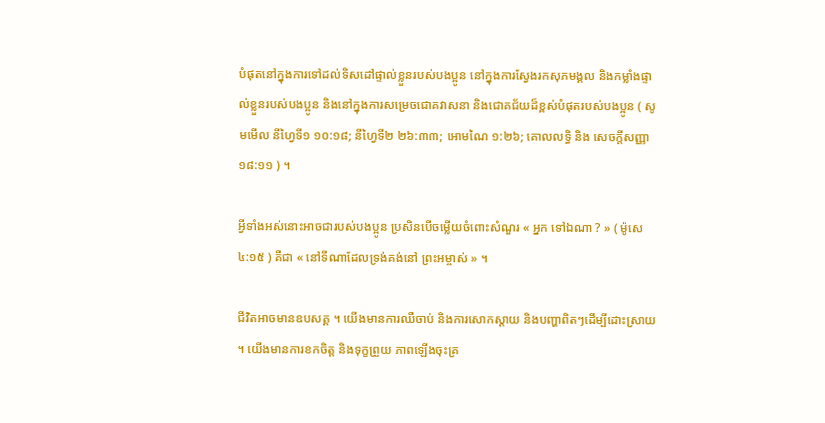បំផុតនៅក្នុងការទៅដល់ទិសដៅផ្ទាល់ខ្លួនរបស់បងប្អូន នៅក្នុងការស្វែងរកសុភមង្គល និងកម្លាំងផ្ទាល់ខ្លួនរបស់បងប្អូន និងនៅក្នុងការសម្រេចជោគវាសនា និងជោគជ័យដ៏ខ្ពស់បំផុតរបស់បងប្អូន ( សូមមើល នីហ្វៃទី១ ១០:១៨; នីហ្វៃទី២ ២៦:៣៣; អោមណៃ ១:២៦; គោលលទ្ធិ និង សេចក្តីសញ្ញា ១៨:១១ ) ។

អ្វីទាំងអស់នោះអាចជារបស់បងប្អូន ប្រសិនបើចម្លើយចំពោះសំណួរ « អ្នក ទៅឯណា ? » ( ម៉ូសេ ៤:១៥ ) គឺជា « នៅទីណាដែលទ្រង់គង់នៅ ព្រះអម្ចាស់ » ។

ជីវិតអាចមានឧបសគ្គ ។ យើងមានការឈឺចាប់ និងការសោកស្ដាយ និងបញ្ហាពិតៗដើម្បីដោះស្រាយ ។ យើងមានការខកចិត្ត និងទុក្ខព្រួយ ភាពឡើងចុះគ្រ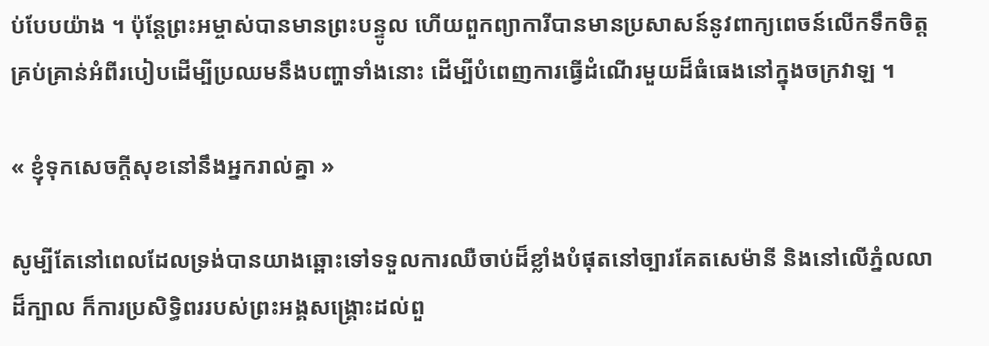ប់បែបយ៉ាង ។ ប៉ុន្តែព្រះអម្ចាស់បានមានព្រះបន្ទូល ហើយពួកព្យាការីបានមានប្រសាសន៍នូវពាក្យពេចន៍លើកទឹកចិត្តគ្រប់គ្រាន់អំពីរបៀបដើម្បីប្រឈមនឹងបញ្ហាទាំងនោះ ដើម្បីបំពេញការធ្វើដំណើរមួយដ៏ធំធេងនៅក្នុងចក្រវាឡ ។

« ខ្ញុំទុកសេចក្តីសុខនៅនឹងអ្នករាល់គ្នា »

សូម្បីតែនៅពេលដែលទ្រង់បានយាងឆ្ពោះទៅទទួលការឈឺចាប់ដ៏ខ្លាំងបំផុតនៅច្បារគែតសេម៉ានី និងនៅលើភ្នំលលាដ៏ក្បាល ក៏ការប្រសិទ្ធិពររបស់ព្រះអង្គសង្គ្រោះដល់ពួ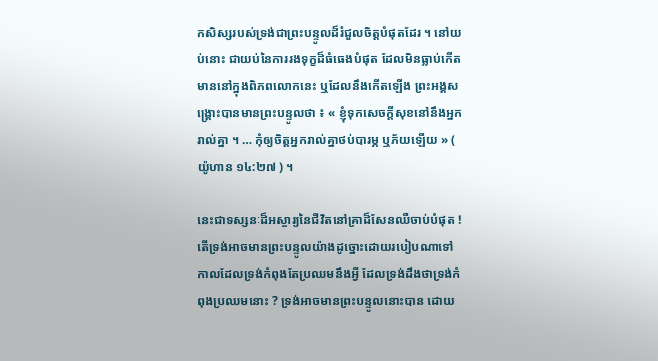កសិស្សរបស់ទ្រង់ជាព្រះបន្ទូលដ៏រំជួលចិត្តបំផុតដែរ ។ នៅយប់នោះ ជាយប់នៃការរងទុក្ខដ៏ធំធេងបំផុត ដែលមិនធ្លាប់កើតមាននៅក្នុងពិភពលោកនេះ ឬដែលនឹងកើតឡើង ព្រះអង្គសង្គ្រោះបានមានព្រះបន្ទូលថា ៖ « ខ្ញុំទុកសេចក្តីសុខនៅនឹងអ្នករាល់គ្នា ។ … កុំឲ្យចិត្តអ្នករាល់គ្នាថប់បារម្ភ ឬភ័យឡើយ » ( យ៉ូហាន ១៤:២៧ ) ។

នេះជាទស្សនៈដ៏អស្ចារ្យនៃជីវិតនៅគ្រាដ៏សែនឈឺចាប់បំផុត ! តើទ្រង់អាចមានព្រះបន្ទូលយ៉ាងដូច្នោះដោយរបៀបណាទៅ កាលដែលទ្រង់កំពុងតែប្រឈមនឹងអ្វី ដែលទ្រង់ដឹងថាទ្រង់កំពុងប្រឈមនោះ ? ទ្រង់អាចមានព្រះបន្ទូលនោះបាន ដោយ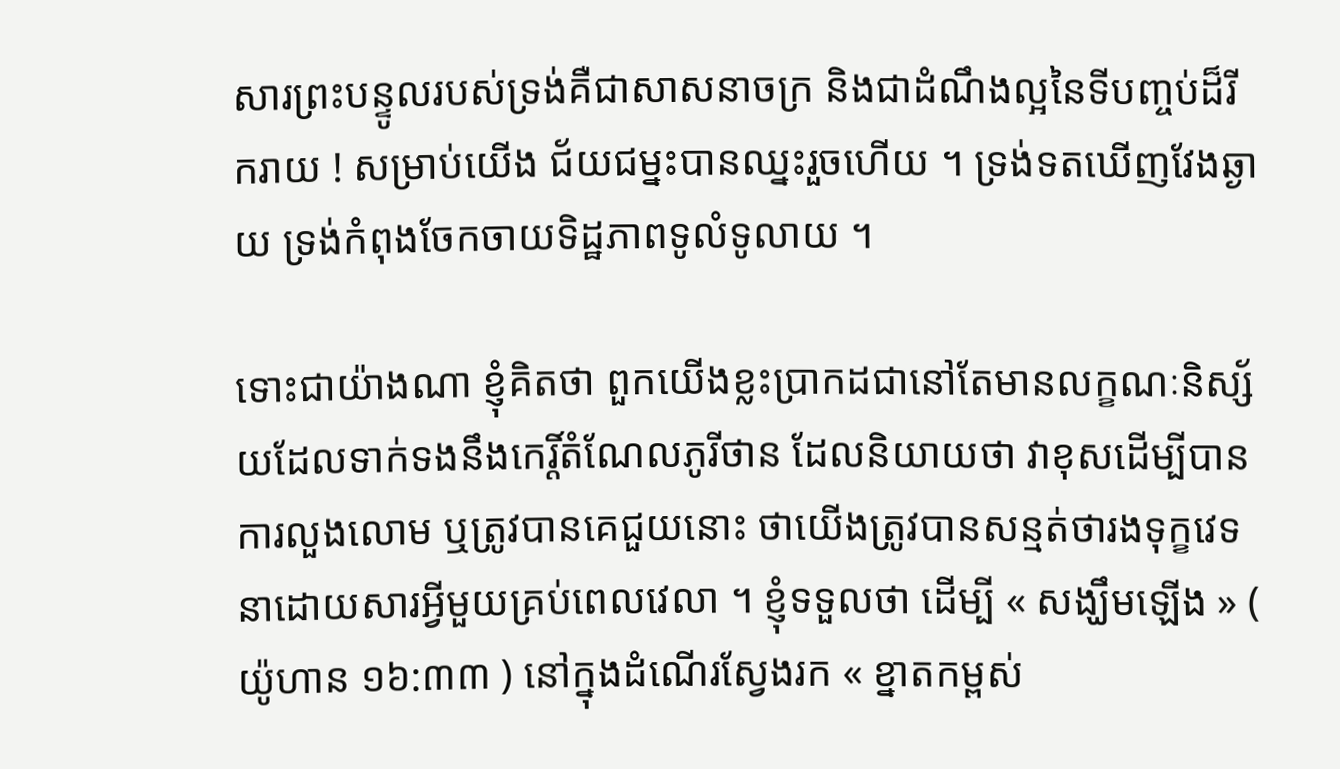សារព្រះបន្ទូលរបស់ទ្រង់គឺជាសាសនាចក្រ និងជាដំណឹងល្អនៃទីបញ្ចប់ដ៏រីករាយ ! សម្រាប់យើង ជ័យជម្នះបានឈ្នះរួចហើយ ។ ទ្រង់ទតឃើញវែងឆ្ងាយ ទ្រង់កំពុងចែកចាយទិដ្ឋភាពទូលំទូលាយ ។

ទោះជាយ៉ាងណា ខ្ញុំគិតថា ពួកយើងខ្លះប្រាកដជានៅតែមានលក្ខណៈនិស្ស័យដែលទាក់ទងនឹងកេរ្តិ៍តំណែលភូរីថាន ដែលនិយាយថា វាខុសដើម្បីបានការលួងលោម ឬត្រូវបានគេជួយនោះ ថាយើងត្រូវបានសន្មត់ថារងទុក្ខវេទនាដោយសារអ្វីមួយគ្រប់ពេលវេលា ។ ខ្ញុំទទួលថា ដើម្បី « សង្ឃឹមឡើង » ( យ៉ូហាន ១៦:៣៣ ) នៅក្នុងដំណើរស្វែងរក « ខ្នាតកម្ពស់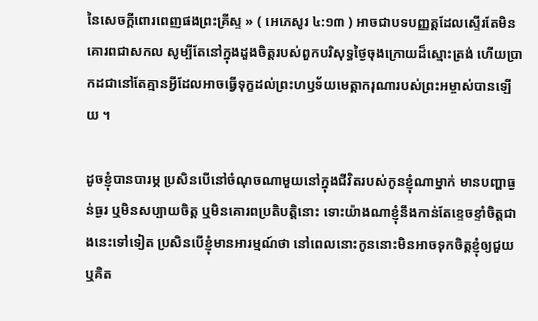នៃសេចក្តីពោរពេញផងព្រះគ្រីស្ទ » ( អេភេសូរ ៤:១៣ ) អាចជាបទបញ្ញត្តដែលស្ទើរតែមិនគោរពជាសកល សូម្បីតែនៅក្នុងដួងចិត្តរបស់ពួកបរិសុទ្ធថ្ងៃចុងក្រោយដ៏ស្មោះត្រង់ ហើយប្រាកដជានៅតែគ្មានអ្វីដែលអាចធ្វើទុក្ខដល់ព្រះហឫទ័យមេត្ដាករុណារបស់ព្រះអម្ចាស់បានឡើយ ។

ដូចខ្ញុំបានបារម្ភ ប្រសិនបើនៅចំណុចណាមួយនៅក្នុងជីវិតរបស់កូនខ្ញុំណាម្នាក់ មានបញ្ហាធ្ងន់ធ្ងរ ឬមិនសប្បាយចិត្ត ឬមិនគោរពប្រតិបត្តិនោះ ទោះយ៉ាងណាខ្ញុំនឹងកាន់តែខ្ទេចខ្ទាំចិត្តជាងនេះទៅទៀត ប្រសិនបើខ្ញុំមានអារម្មណ៍ថា នៅពេលនោះកូននោះមិនអាចទុកចិត្តខ្ញុំឲ្យជួយ ឬគិត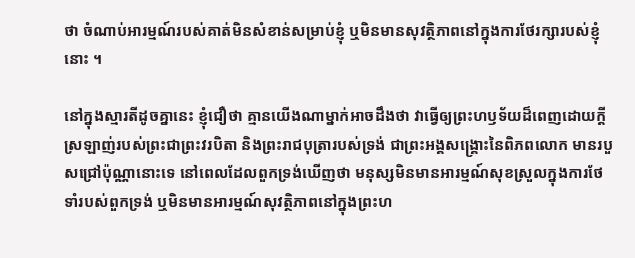ថា ចំណាប់អារម្មណ៍របស់គាត់មិនសំខាន់សម្រាប់ខ្ញុំ ឬមិនមានសុវត្ថិភាពនៅក្នុងការថែរក្សារបស់ខ្ញុំនោះ ។

នៅក្នុងស្មារតីដូចគ្នានេះ ខ្ញុំជឿថា គ្មានយើងណាម្នាក់អាចដឹងថា វាធ្វើឲ្យព្រះហឫទ័យដ៏ពេញដោយក្ដីស្រឡាញ់របស់ព្រះជាព្រះវរបិតា និងព្រះរាជបុត្រារបស់ទ្រង់ ជាព្រះអង្គសង្គ្រោះនៃពិភពលោក មានរបួសជ្រៅប៉ុណ្ណានោះទេ នៅពេលដែលពួកទ្រង់ឃើញថា មនុស្សមិនមានអារម្មណ៍សុខស្រួលក្នុងការថែទាំរបស់ពួកទ្រង់ ឬមិនមានអារម្មណ៍សុវត្ថិភាពនៅក្នុងព្រះហ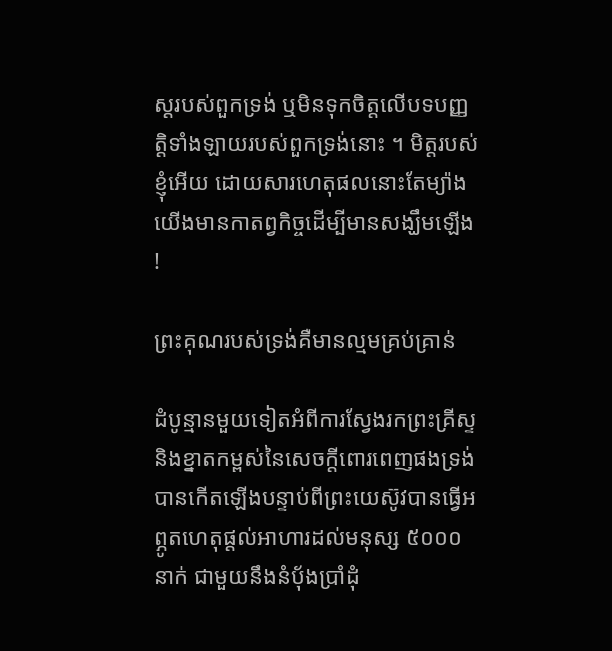ស្ដរបស់ពួកទ្រង់ ឬមិនទុកចិត្តលើបទបញ្ញត្តិទាំងឡាយរបស់ពួកទ្រង់នោះ ។ មិត្តរបស់ខ្ញុំអើយ ដោយសារហេតុផលនោះតែម្យ៉ាង យើងមានកាតព្វកិច្ចដើម្បីមានសង្ឃឹមឡើង !

ព្រះគុណរបស់ទ្រង់គឺមានល្មមគ្រប់គ្រាន់

ដំបូន្មានមួយទៀតអំពីការស្វែងរកព្រះគ្រីស្ទ និងខ្នាតកម្ពស់នៃសេចក្តីពោរពេញផងទ្រង់ បានកើតឡើងបន្ទាប់ពីព្រះយេស៊ូវបានធ្វើអព្ភូតហេតុផ្ដល់អាហារដល់មនុស្ស ៥០០០នាក់ ជាមួយនឹងនំប៉័ងប្រាំដុំ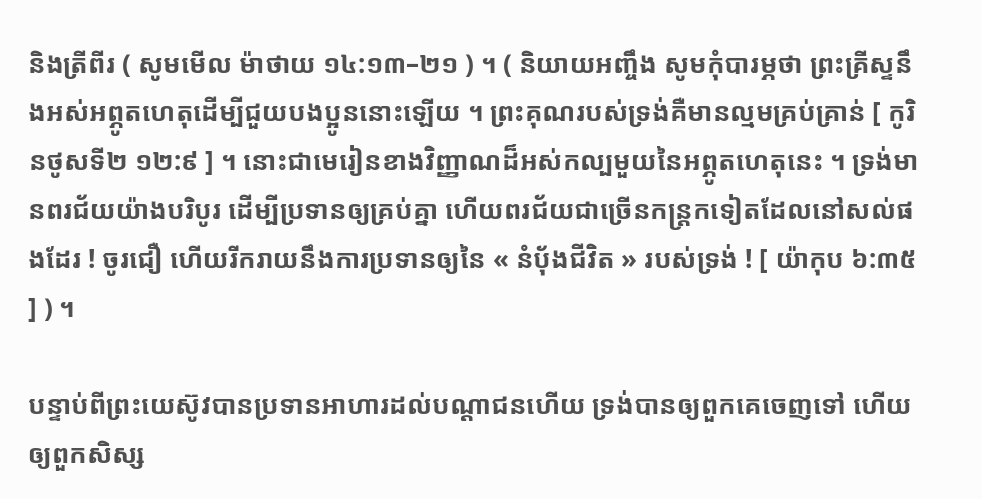និងត្រីពីរ ( សូមមើល ម៉ាថាយ ១៤:១៣–២១ ) ។ ( និយាយអញ្ចឹង សូមកុំបារម្ភថា ព្រះគ្រីស្ទនឹងអស់អព្ភូតហេតុដើម្បីជួយបងប្អូននោះឡើយ ។ ព្រះគុណរបស់ទ្រង់គឺមានល្មមគ្រប់គ្រាន់ [ កូរិនថូសទី២ ១២:៩ ] ។ នោះជាមេរៀនខាងវិញ្ញាណដ៏អស់កល្បមួយនៃអព្ភូតហេតុនេះ ។ ទ្រង់មានពរជ័យយ៉ាងបរិបូរ ដើម្បីប្រទានឲ្យគ្រប់គ្នា ហើយពរជ័យជាច្រើនកន្ត្រកទៀតដែលនៅសល់ផងដែរ ! ចូរជឿ ហើយរីករាយនឹងការប្រទានឲ្យនៃ « នំបុ័ងជីវិត » របស់ទ្រង់ ! [ យ៉ាកុប ៦:៣៥ ] ) ។

បន្ទាប់ពីព្រះយេស៊ូវបានប្រទានអាហារដល់បណ្ដាជនហើយ ទ្រង់បានឲ្យពួកគេចេញទៅ ហើយឲ្យពួកសិស្ស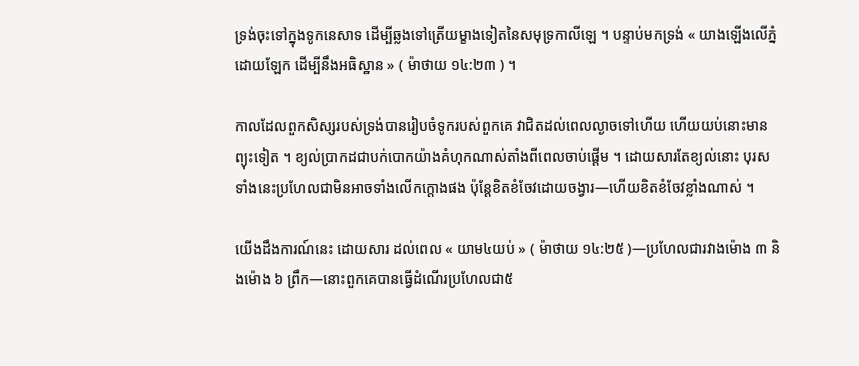ទ្រង់ចុះទៅក្នុងទូកនេសាទ ដើម្បីឆ្លងទៅត្រើយម្ខាងទៀតនៃសមុទ្រកាលីឡេ ។ បន្ទាប់មកទ្រង់ « យាងឡើងលើភ្នំដោយឡែក ដើម្បីនឹងអធិស្ឋាន » ( ម៉ាថាយ ១៤:២៣ ) ។

កាលដែលពួកសិស្សរបស់ទ្រង់បានរៀបចំទូករបស់ពួកគេ វាជិតដល់ពេលល្ងាចទៅហើយ ហើយយប់នោះមានព្យុះទៀត ។ ខ្យល់ប្រាកដជាបក់បោកយ៉ាងគំហុកណាស់តាំងពីពេលចាប់ផ្ដើម ។ ដោយសារតែខ្យល់នោះ បុរសទាំងនេះប្រហែលជាមិនអាចទាំងលើកក្ដោងផង ប៉ុន្តែខិតខំចែវដោយចង្វារ—ហើយខិតខំចែវខ្លាំងណាស់ ។

យើងដឹងការណ៍នេះ ដោយសារ ដល់ពេល « យាម៤យប់ » ( ម៉ាថាយ ១៤:២៥ )—ប្រហែលជារវាងម៉ោង ៣ និងម៉ោង ៦ ព្រឹក—នោះពួកគេបានធ្វើដំណើរប្រហែលជា៥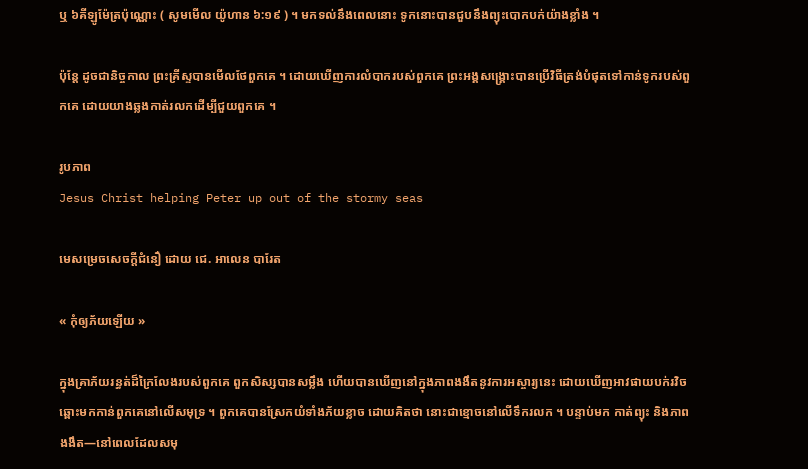ឬ ៦គីឡូម៉ែត្រប៉ុណ្ណោះ ( សូមមើល យ៉ូហាន ៦:១៩ ) ។ មកទល់នឹងពេលនោះ ទូកនោះបានជួបនឹងព្យុះបោកបក់យ៉ាងខ្លាំង ។

ប៉ុន្តែ ដូចជានិច្ចកាល ព្រះគ្រីស្ទបានមើលថែពួកគេ ។ ដោយឃើញការលំបាករបស់ពួកគេ ព្រះអង្គសង្គ្រោះបានប្រើវិធីត្រង់បំផុតទៅកាន់ទូករបស់ពួកគេ ដោយយាងឆ្លងកាត់រលកដើម្បីជួយពួកគេ ។

រូបភាព
Jesus Christ helping Peter up out of the stormy seas

មេសម្រេចសេចក្តីជំនឿ ដោយ ជេ. អាលេន បារែត

« កុំឲ្យភ័យឡើយ »

ក្នុងគ្រាភ័យរន្ធត់ដ៏ក្រៃលែងរបស់ពួកគេ ពួកសិស្សបានសម្លឹង ហើយបានឃើញនៅក្នុងភាពងងឹតនូវការអស្ចារ្យនេះ ដោយឃើញអាវផាយបក់រវិចឆ្ពោះមកកាន់ពួកគេនៅលើសមុទ្រ ។ ពួកគេបានស្រែកយំទាំងភ័យខ្លាច ដោយគិតថា នោះជាខ្មោចនៅលើទឹករលក ។ បន្ទាប់មក កាត់ព្យុះ និងភាពងងឹត—នៅពេលដែលសមុ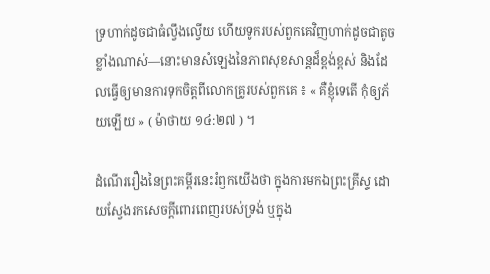ទ្រហាក់ដូចជាធំល្វឹងល្វើយ ហើយទូករបស់ពួកគេវិញហាក់ដូចជាតូចខ្លាំងណាស់—នោះមានសំឡេងនៃភាពសុខសាន្តដ៏ខ្ពង់ខ្ពស់ និងដែលធ្វើឲ្យមានការទុកចិត្តពីលោកគ្រូរបស់ពួកគេ ៖ « គឺខ្ញុំទេតើ កុំឲ្យភ័យឡើយ » ( ម៉ាថាយ ១៤:២៧ ) ។

ដំណើររឿងនៃព្រះគម្ពីរនេះរំឭកយើងថា ក្នុងការមកឯព្រះគ្រីស្ទ ដោយស្វែងរកសេចក្ដីពោរពេញរបស់ទ្រង់ ឬក្នុង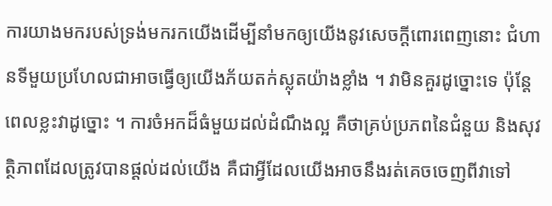ការយាងមករបស់ទ្រង់មករកយើងដើម្បីនាំមកឲ្យយើងនូវសេចក្ដីពោរពេញនោះ ជំហានទីមួយប្រហែលជាអាចធ្វើឲ្យយើងភ័យតក់ស្លុតយ៉ាងខ្លាំង ។ វាមិនគួរដូច្នោះទេ ប៉ុន្តែពេលខ្លះវាដូច្នោះ ។ ការចំអកដ៏ធំមួយដល់ដំណឹងល្អ គឺថាគ្រប់ប្រភពនៃជំនួយ និងសុវត្ថិភាពដែលត្រូវបានផ្ដល់ដល់យើង គឺជាអ្វីដែលយើងអាចនឹងរត់គេចចេញពីវាទៅ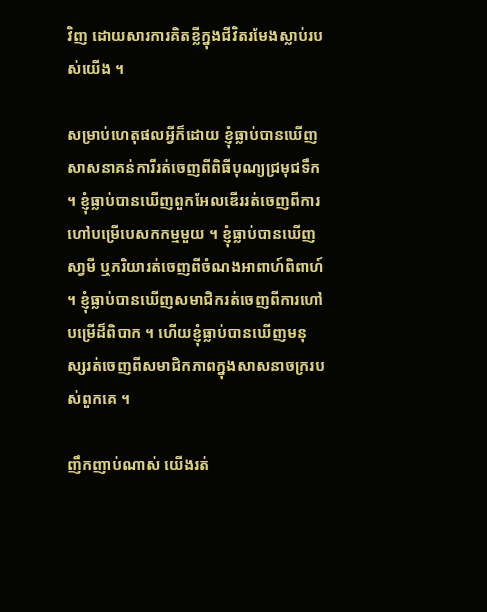វិញ ដោយសារការគិតខ្លីក្នុងជីវិតរមែងស្លាប់របស់យើង ។

សម្រាប់ហេតុផលអ្វីក៏ដោយ ខ្ញុំធ្លាប់បានឃើញសាសនាគន់ការីរត់ចេញពីពិធីបុណ្យជ្រមុជទឹក ។ ខ្ញុំធ្លាប់បានឃើញពួកអែលឌើររត់ចេញពីការហៅបម្រើបេសកកម្មមួយ ។ ខ្ញុំធ្លាប់បានឃើញសា្វមី ឬភរិយារត់ចេញពីចំណងអាពាហ៍ពិពាហ៍ ។ ខ្ញុំធ្លាប់បានឃើញសមាជិករត់ចេញពីការហៅបម្រើដ៏ពិបាក ។ ហើយខ្ញុំធ្លាប់បានឃើញមនុស្សរត់ចេញពីសមាជិកភាពក្នុងសាសនាចក្ររបស់ពួកគេ ។

ញឹកញាប់ណាស់ យើងរត់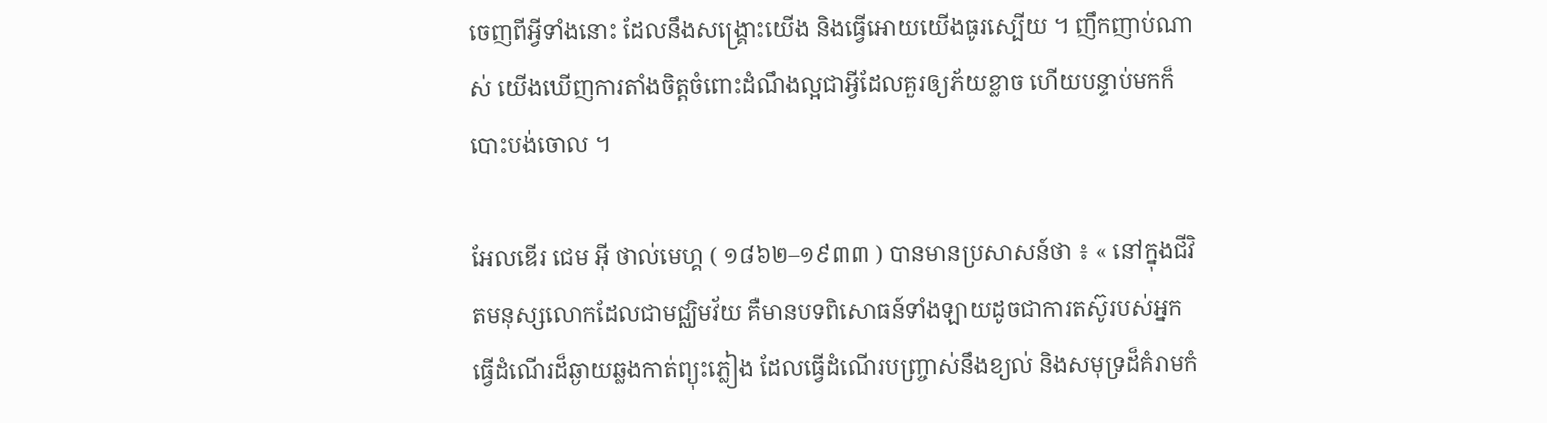ចេញពីអ្វីទាំងនោះ ដែលនឹងសង្គ្រោះយើង និងធ្វើអោយយើងធូរស្បើយ ។ ញឹកញាប់ណាស់ យើងឃើញការតាំងចិត្តចំពោះដំណឹងល្អជាអ្វីដែលគួរឲ្យភ័យខ្លាច ហើយបន្ទាប់មកក៏បោះបង់ចោល ។

អែលឌើរ ជេម អ៊ី ថាល់មេហ្គ ( ១៨៦២–១៩៣៣ ) បានមានប្រសាសន៍ថា ៖ « នៅក្នុងជីវិតមនុស្សលោកដែលជាមជ្ឈិមវ័យ គឺមានបទពិសោធន៍ទាំងឡាយដូចជាការតស៊ូរបស់អ្នកធ្វើដំណើរដ៏ឆ្ងាយឆ្លងកាត់ព្យុះភ្លៀង ដែលធ្វើដំណើរបញ្ច្រាស់នឹងខ្យល់ និងសមុទ្រដ៏គំរាមកំ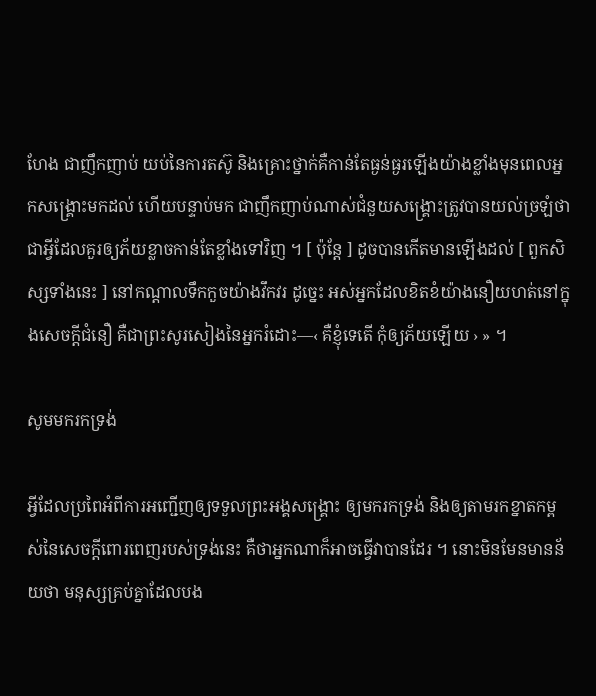ហែង ជាញឹកញាប់ យប់នៃការតស៊ូ និងគ្រោះថ្នាក់គឺកាន់តែធ្ងន់ធ្ងរឡើងយ៉ាងខ្លាំងមុនពេលអ្នកសង្គ្រោះមកដល់ ហើយបន្ទាប់មក ជាញឹកញាប់ណាស់ជំនួយសង្គ្រោះត្រូវបានយល់ច្រឡំថាជាអ្វីដែលគួរឲ្យភ័យខ្លាចកាន់តែខ្លាំងទៅវិញ ។ [ ប៉ុន្តែ ] ដូចបានកើតមានឡើងដល់ [ ពួកសិស្សទាំងនេះ ] នៅកណ្ដាលទឹកកួចយ៉ាងវឹកវរ ដូច្នេះ អស់អ្នកដែលខិតខំយ៉ាងនឿយហត់នៅក្នុងសេចក្ដីជំនឿ គឺជាព្រះសូរសៀងនៃអ្នករំដោះ—‹ គឺខ្ញុំទេតើ កុំឲ្យភ័យឡើយ › » ។

សូមមករកទ្រង់

អ្វីដែលប្រពៃអំពីការអញ្ជើញឲ្យទទួលព្រះអង្គសង្គ្រោះ ឲ្យមករកទ្រង់ និងឲ្យតាមរកខ្នាតកម្ពស់នៃសេចក្តីពោរពេញរបស់ទ្រង់នេះ គឺថាអ្នកណាក៏អាចធ្វើវាបានដែរ ។ នោះមិនមែនមានន័យថា មនុស្សគ្រប់គ្នាដែលបង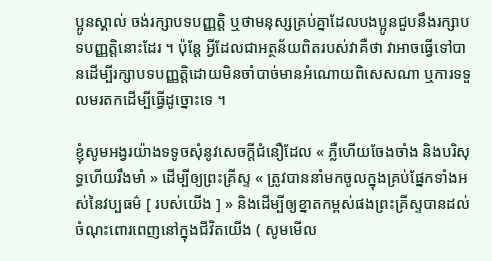ប្អូនស្គាល់ ចង់រក្សាបទបញ្ញត្តិ ឬថាមនុស្សគ្រប់គ្នាដែលបងប្អូនជួបនឹងរក្សាបទបញ្ញត្តិនោះដែរ ។ ប៉ុន្តែ អ្វីដែលជាអត្ថន័យពិតរបស់វាគឺថា វាអាចធ្វើទៅបានដើម្បីរក្សាបទបញ្ញត្តិដោយមិនចាំបាច់មានអំណោយពិសេសណា ឬការទទួលមរតកដើម្បីធ្វើដូច្នោះទេ ។

ខ្ញុំសូមអង្វរយ៉ាងទទូចសុំនូវសេចក្ដីជំនឿដែល « ភ្លឺហើយចែងចាំង និងបរិសុទ្ធហើយរឹងមាំ » ដើម្បីឲ្យព្រះគ្រីស្ទ « ត្រូវបាននាំមកចូលក្នុងគ្រប់ផ្នែកទាំងអស់នៃវប្បធម៌ [ របស់យើង ] » និងដើម្បីឲ្យខ្នាតកម្ពស់ផងព្រះគ្រីស្ទបានដល់ចំណុះពោរពេញនៅក្នុងជីវិតយើង ( សូមមើល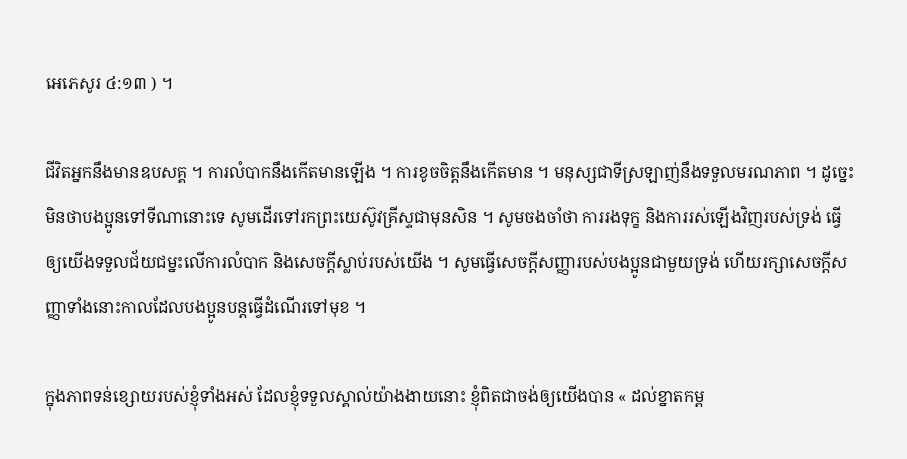អេភេសូរ ៤:១៣ ) ។

ជីវិតអ្នកនឹងមានឧបសគ្គ ។ ការលំបាកនឹងកើតមានឡើង ។ ការខូចចិត្តនឹងកើតមាន ។ មនុស្សជាទីស្រឡាញ់នឹងទទួលមរណភាព ។ ដូច្នេះ មិនថាបងប្អូនទៅទីណានោះទេ សូមដើរទៅរកព្រះយេស៊ូវគ្រីស្ទជាមុនសិន ។ សូមចងចាំថា ការរងទុក្ខ និងការរស់ឡើងវិញរបស់ទ្រង់ ធ្វើឲ្យយើងទទួលជ័យជម្នះលើការលំបាក និងសេចក្ដីស្លាប់របស់យើង ។ សូមធ្វើសេចក្ដីសញ្ញារបស់បងប្អូនជាមួយទ្រង់ ហើយរក្សាសេចក្ដីសញ្ញាទាំងនោះកាលដែលបងប្អូនបន្តធ្វើដំណើរទៅមុខ ។

ក្នុងភាពទន់ខ្សោយរបស់ខ្ញុំទាំងអស់ ដែលខ្ញុំទទួលស្គាល់យ៉ាងងាយនោះ ខ្ញុំពិតជាចង់ឲ្យយើងបាន « ដល់ខ្នាតកម្ព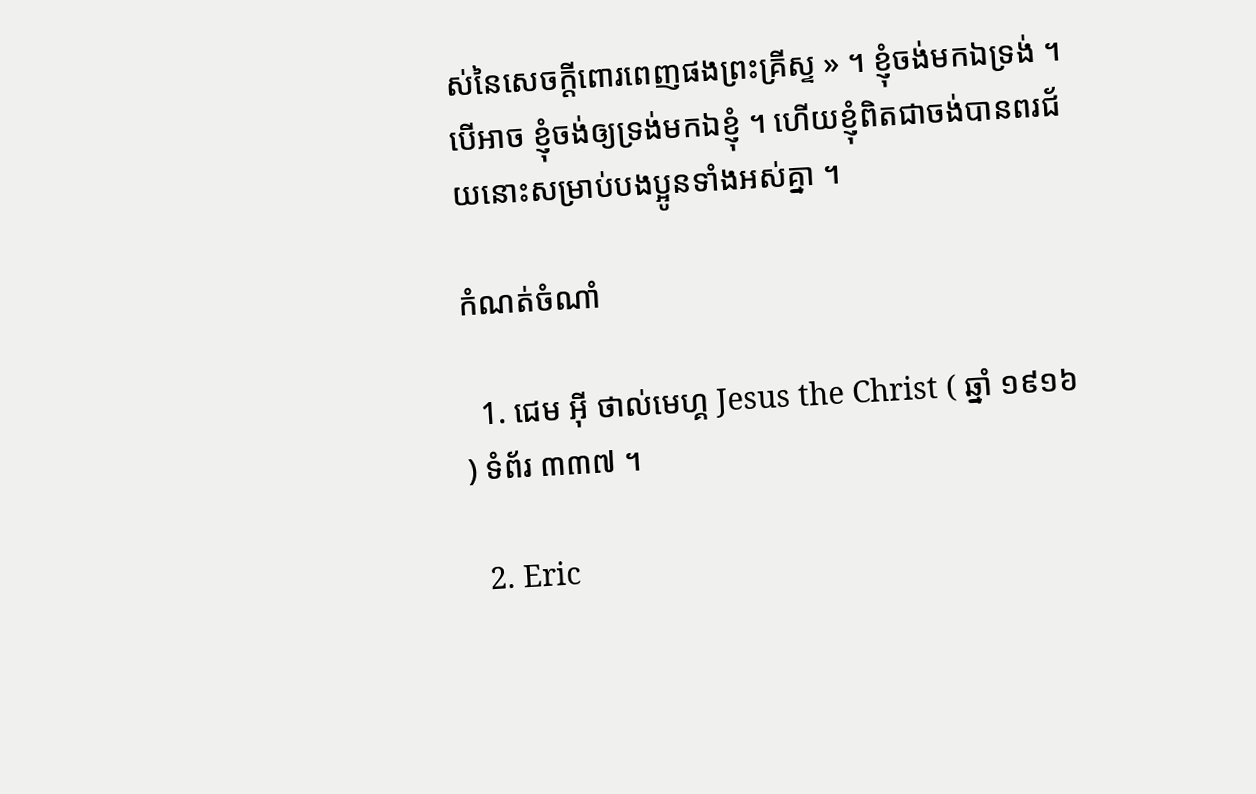ស់នៃសេចក្តីពោរពេញផងព្រះគ្រីស្ទ » ។ ខ្ញុំចង់មកឯទ្រង់ ។ បើអាច ខ្ញុំចង់ឲ្យទ្រង់មកឯខ្ញុំ ។ ហើយខ្ញុំពិតជាចង់បានពរជ័យនោះសម្រាប់បងប្អូនទាំងអស់គ្នា ។

កំណត់ចំណាំ

  1. ជេម អ៊ី ថាល់មេហ្គ Jesus the Christ ( ឆ្នាំ ១៩១៦ ) ទំព័រ ៣៣៧ ។

  2. Eric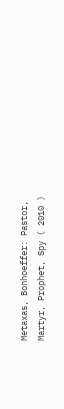Metaxas, Bonhoeffer: Pastor, Martyr, Prophet, Spy ( 2010 )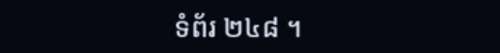ទំព័រ ២៤៨ ។